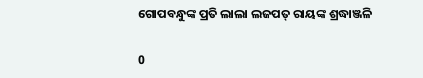ଗୋପବନ୍ଧୁଙ୍କ ପ୍ରତି ଲାଲା ଲଜପତ୍‍ ରାୟଙ୍କ ଶ୍ରଦ୍ଧାଞ୍ଜଳି

0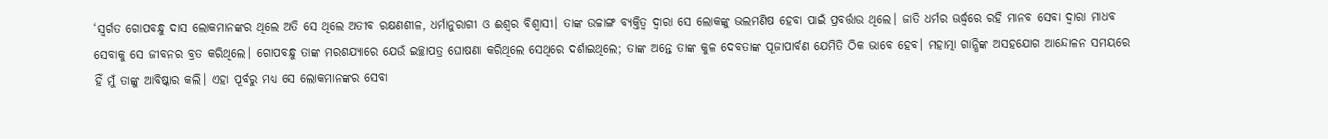‘ସ୍ୱର୍ଗତ ଗୋପବନ୍ଧୁ ଦାସ ଲୋକମାନଙ୍କର ଥିଲେ ଅତି ସେ ଥିଲେ ଅତୀବ ରକ୍ଷଣଶୀଳ, ଧର୍ମାନୁରାଗୀ ଓ ଈଶ୍ୱର ବିଶ୍ୱାସୀ। ତାଙ୍କ ଉଚ୍ଚାଙ୍ଗ ବ୍ୟକ୍ତିତ୍ୱ ଦ୍ୱାରା ସେ ଲୋକଙ୍କୁ ଭଲମଣିଷ ହେବା ପାଇଁ ପ୍ରବର୍ତ୍ତାଉ ଥିଲେ। ଜାତି ଧର୍ମର ଊର୍ଦ୍ଧ୍ବରେ ରହି ମାନବ ସେବା ଦ୍ୱାରା ମାଧବ ସେବାକୁ ସେ ଜୀବନର ବ୍ରତ କରିଥିଲେ। ଗୋପବନ୍ଧୁ ତାଙ୍କ ମରଶଯ୍ୟାରେ ଯେଉଁ ଇଚ୍ଛାପତ୍ର ଘୋଷଣା କରିଥିଲେ ସେଥିରେ ଦର୍ଶାଇଥିଲେ; ତାଙ୍କ ଅନ୍ତେ ତାଙ୍କ କୁଳ ଦେବତାଙ୍କ ପୂଜାପାର୍ବଣ ଯେମିତି ଠିକ ଭାବେ ହେବ। ମହାତ୍ମା ଗାନ୍ଧିଙ୍କ ଅସହଯୋଗ ଆନ୍ଦୋଳନ ସମୟରେ ହିଁ ମୁଁ ତାଙ୍କୁ ଆବିଷ୍କାର କଲି। ଏହା ପୂର୍ବରୁ ମଧ୍ୟ ସେ ଲୋକମାନଙ୍କର ସେବା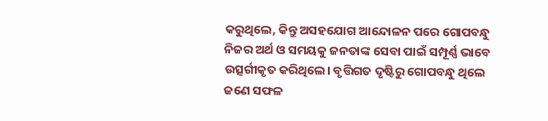କରୁଥିଲେ, କିନ୍ତୁ ଅସହଯୋଗ ଆନ୍ଦୋଳନ ପରେ ଗୋପବନ୍ଧୁ ନିଜର ଅର୍ଥ ଓ ସମୟକୁ ଜନତାଙ୍କ ସେବା ପାଇଁ ସମ୍ପୂର୍ଣ୍ଣ ଭାବେ ଉତ୍ସର୍ଗୀକୃତ କରିଥିଲେ। ବୃତ୍ତିଗତ ଦୃଷ୍ଟିରୁ ଗୋପବନ୍ଧୁ ଥିଲେ ଜଣେ ସଫଳ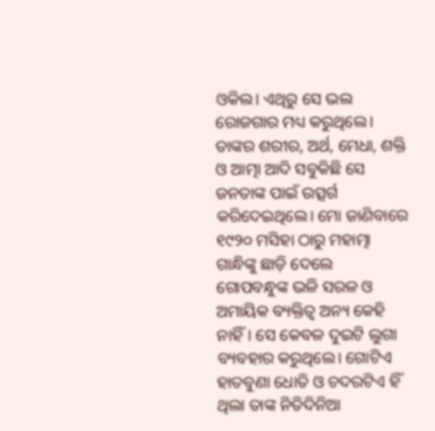ଓକିଲ। ଏଥିରୁ ସେ ଭଲ ରୋଜଗାର ମଧ୍ୟ କରୁଥିଲେ।
ତାଙ୍କର ଶରୀର, ଅର୍ଥ, ମେଧା, ଶକ୍ତି ଓ ଆତ୍ମା ଆଦି ସବୁକିଛି ସେ ଜନତାଙ୍କ ପାଇଁ ଉତ୍ସର୍ଗ କରିଦେଇଥିଲେ। ମୋ ଜାଣିବାରେ ୧୯୨୦ ମସିହା ଠାରୁ ମହାତ୍ମା ଗାନ୍ଧିଙ୍କୁ ଛାଡ଼ି ଦେଲେ ଗୋପବନ୍ଧୁଙ୍କ ଭଳି ସରଳ ଓ ଅମାୟିକ ବ୍ୟକ୍ତିତ୍ୱ ଅନ୍ୟ କେହି ନାହିଁ। ସେ କେବଳ ଦୁଇଟି ଲୁଗା ବ୍ୟବହାର କରୁଥିଲେ। ଗୋଟିଏ ହାତବୁଣା ଧୋତି ଓ ଚଦରଟିଏ ହିଁ ଥିଲା ତାଙ୍କ ନିତିଦିନିଆ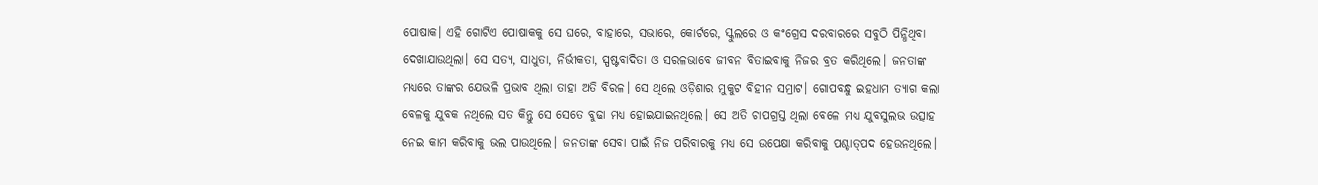ପୋଷାକ। ଏହି ଗୋଟିଏ ପୋଷାକକୁ ସେ ଘରେ, ବାହାରେ, ସଭାରେ, କୋର୍ଟରେ, ସ୍କୁଲରେ ଓ କଂଗ୍ରେସ ଦରବାରରେ ସବୁଠି ପିନ୍ଧିଥିବା ଦେଖାଯାଉଥିଲା। ସେ ସତ୍ୟ, ସାଧୁତା, ନିର୍ଭୀକତା, ସ୍ପଷ୍ଟବାଦିତା ଓ ସରଳଭାବେ ଜୀବନ ବିତାଇବାକୁ ନିଜର ବ୍ରତ କରିଥିଲେ। ଜନତାଙ୍କ ମଧ୍ୟରେ ତାଙ୍କର ଯେଭଳି ପ୍ରଭାବ ଥିଲା ତାହା ଅତି ବିରଳ। ସେ ଥିଲେ ଓଡ଼ିଶାର ମୁକୁଟ ବିହୀନ ସମ୍ରାଟ। ଗୋପବନ୍ଧୁ ଇହଧାମ ତ୍ୟାଗ କଲା ବେଳକୁ ଯୁବକ ନଥିଲେ ସତ କିନ୍ତୁ ସେ ସେତେ ବୁଢା ମଧ୍ୟ ହୋଇଯାଇନଥିଲେ। ସେ ଅତି ଚାପଗ୍ରସ୍ତ ଥିଲା ବେଳେ ମଧ୍ୟ ଯୁବସୁଲଭ ଉତ୍ସାହ ନେଇ କାମ କରିବାକୁ ଭଲ ପାଉଥିଲେ। ଜନତାଙ୍କ ସେବା ପାଇଁ ନିଜ ପରିବାରକୁ ମଧ୍ୟ ସେ ଉପେକ୍ଷା କରିବାକୁ ପଶ୍ଚାତ୍‍ପଦ ହେଉନଥିଲେ।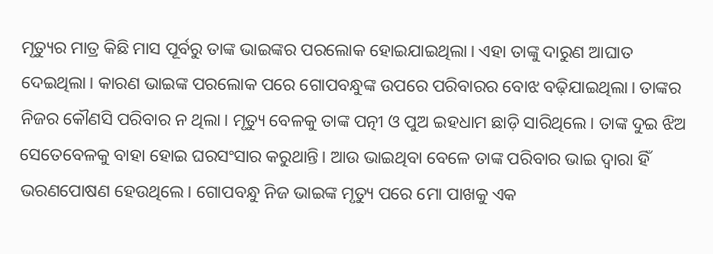ମୃତ୍ୟୁର ମାତ୍ର କିଛି ମାସ ପୂର୍ବରୁ ତାଙ୍କ ଭାଇଙ୍କର ପରଲୋକ ହୋଇଯାଇଥିଲା। ଏହା ତାଙ୍କୁ ଦାରୁଣ ଆଘାତ ଦେଇଥିଲା। କାରଣ ଭାଇଙ୍କ ପରଲୋକ ପରେ ଗୋପବନ୍ଧୁଙ୍କ ଉପରେ ପରିବାରର ବୋଝ ବଢ଼ିଯାଇଥିଲା। ତାଙ୍କର ନିଜର କୌଣସି ପରିବାର ନ ଥିଲା। ମୃତ୍ୟୁ ବେଳକୁ ତାଙ୍କ ପତ୍ନୀ ଓ ପୁଅ ଇହଧାମ ଛାଡ଼ି ସାରିଥିଲେ। ତାଙ୍କ ଦୁଇ ଝିଅ ସେତେବେଳକୁ ବାହା ହୋଇ ଘରସଂସାର କରୁଥାନ୍ତି। ଆଉ ଭାଇଥିବା ବେଳେ ତାଙ୍କ ପରିବାର ଭାଇ ଦ୍ୱାରା ହିଁ ଭରଣପୋଷଣ ହେଉଥିଲେ। ଗୋପବନ୍ଧୁ ନିଜ ଭାଇଙ୍କ ମୃତ୍ୟୁ ପରେ ମୋ ପାଖକୁ ଏକ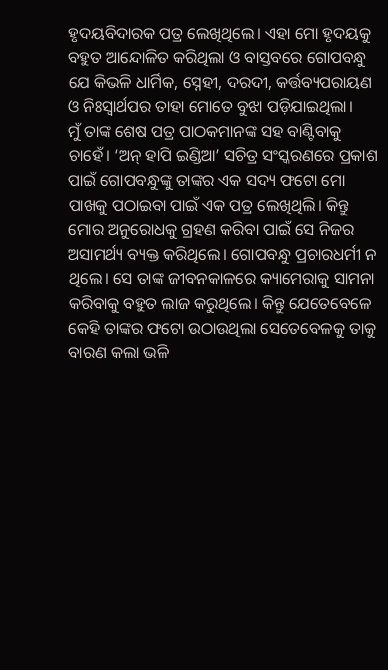ହୃଦୟବିଦାରକ ପତ୍ର ଲେଖିଥିଲେ। ଏହା ମୋ ହୃଦୟକୁ ବହୁତ ଆନ୍ଦୋଳିତ କରିଥିଲା ଓ ବାସ୍ତବରେ ଗୋପବନ୍ଧୁ ଯେ କିଭଳି ଧାର୍ମିକ, ସ୍ନେହୀ, ଦରଦୀ, କର୍ତ୍ତବ୍ୟପରାୟଣ ଓ ନିଃସ୍ୱାର୍ଥପର ତାହା ମୋତେ ବୁଝା ପଡ଼ିଯାଇଥିଲା।
ମୁଁ ତାଙ୍କ ଶେଷ ପତ୍ର ପାଠକମାନଙ୍କ ସହ ବାଣ୍ଟିବାକୁ ଚାହେଁ। ‘ଅନ୍‍ ହାପି ଇଣ୍ଡିଆ’ ସଚିତ୍ର ସଂସ୍କରଣରେ ପ୍ରକାଶ ପାଇଁ ଗୋପବନ୍ଧୁଙ୍କୁ ତାଙ୍କର ଏକ ସଦ୍ୟ ଫଟୋ ମୋ ପାଖକୁ ପଠାଇବା ପାଇଁ ଏକ ପତ୍ର ଲେଖିଥିଲି। କିନ୍ତୁ ମୋର ଅନୁରୋଧକୁ ଗ୍ରହଣ କରିବା ପାଇଁ ସେ ନିଜର ଅସାମର୍ଥ୍ୟ ବ୍ୟକ୍ତ କରିଥିଲେ। ଗୋପବନ୍ଧୁ ପ୍ରଚାରଧର୍ମୀ ନ ଥିଲେ। ସେ ତାଙ୍କ ଜୀବନକାଳରେ କ୍ୟାମେରାକୁ ସାମନା କରିବାକୁ ବହୁତ ଲାଜ କରୁଥିଲେ। କିନ୍ତୁ ଯେତେବେଳେ କେହି ତାଙ୍କର ଫଟୋ ଉଠାଉଥିଲା ସେତେବେଳକୁ ତାକୁ ବାରଣ କଲା ଭଳି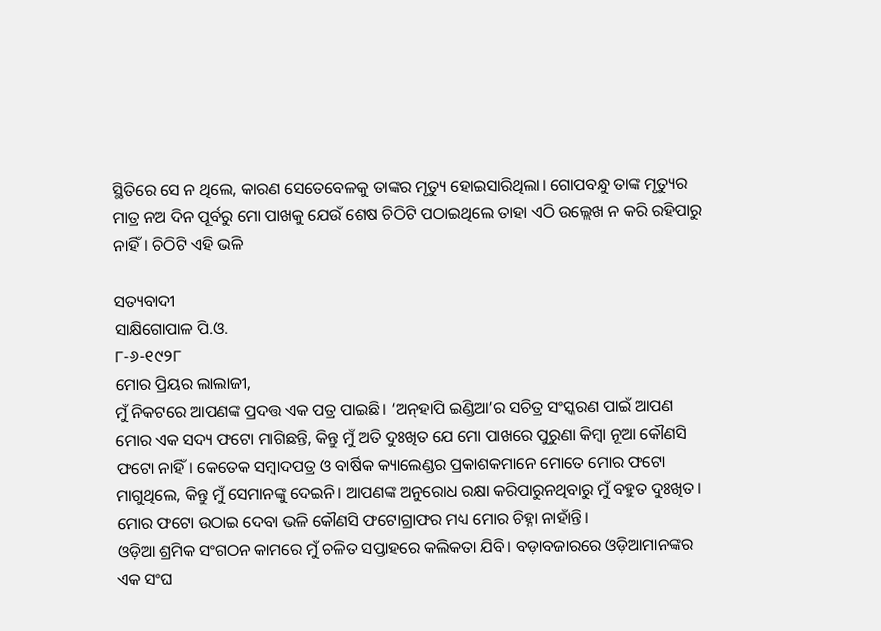ସ୍ଥିତିରେ ସେ ନ ଥିଲେ, କାରଣ ସେତେବେଳକୁ ତାଙ୍କର ମୃତ୍ୟୁ ହୋଇସାରିଥିଲା। ଗୋପବନ୍ଧୁ ତାଙ୍କ ମୃତ୍ୟୁର ମାତ୍ର ନଅ ଦିନ ପୂର୍ବରୁ ମୋ ପାଖକୁ ଯେଉଁ ଶେଷ ଚିଠିଟି ପଠାଇଥିଲେ ତାହା ଏଠି ଉଲ୍ଲେଖ ନ କରି ରହିପାରୁ ନାହିଁ। ଚିଠିଟି ଏହି ଭଳି

ସତ୍ୟବାଦୀ
ସାକ୍ଷିଗୋପାଳ ପି.ଓ.
୮-୬-୧୯୨୮
ମୋର ପ୍ରିୟର ଲାଲାଜୀ,
ମୁଁ ନିକଟରେ ଆପଣଙ୍କ ପ୍ରଦତ୍ତ ଏକ ପତ୍ର ପାଇଛି। ‘ଅନ୍‍ହାପି ଇଣ୍ଡିଆ’ର ସଚିତ୍ର ସଂସ୍କରଣ ପାଇଁ ଆପଣ ମୋର ଏକ ସଦ୍ୟ ଫଟୋ ମାଗିଛନ୍ତି, କିନ୍ତୁ ମୁଁ ଅତି ଦୁଃଖିତ ଯେ ମୋ ପାଖରେ ପୁରୁଣା କିମ୍ବା ନୂଆ କୌଣସି ଫଟୋ ନାହିଁ। କେତେକ ସମ୍ବାଦପତ୍ର ଓ ବାର୍ଷିକ କ୍ୟାଲେଣ୍ଡର ପ୍ରକାଶକମାନେ ମୋତେ ମୋର ଫଟୋ ମାଗୁଥିଲେ, କିନ୍ତୁ ମୁଁ ସେମାନଙ୍କୁ ଦେଇନି। ଆପଣଙ୍କ ଅନୁରୋଧ ରକ୍ଷା କରିପାରୁନଥିବାରୁ ମୁଁ ବହୁତ ଦୁଃଖିତ। ମୋର ଫଟୋ ଉଠାଇ ଦେବା ଭଳି କୌଣସି ଫଟୋଗ୍ରାଫର ମଧ୍ୟ ମୋର ଚିହ୍ନା ନାହାଁନ୍ତି।
ଓଡ଼ିଆ ଶ୍ରମିକ ସଂଗଠନ କାମରେ ମୁଁ ଚଳିତ ସପ୍ତାହରେ କଲିକତା ଯିବି। ବଡ଼ାବଜାରରେ ଓଡ଼ିଆମାନଙ୍କର ଏକ ସଂଘ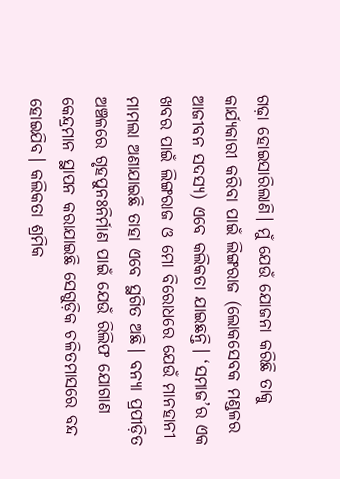ଗଢ଼ା ହୋଇସାରିଲାଣି। ମୁଁ ଯେଉଁ ଯୋଜନା କରିଛି ତାକୁ କାର୍ଯ୍ୟକାରୀ କରିବା ପାଇଁ ଲିଙ୍ଗରାଜ (ଲୋକସେବକ ମଣ୍ଡଳର ଆଜୀବନ ସଦସ୍ୟ) ଏବେ କଲିକତା ଯାଇଛନ୍ତି। ‘ସମାଜ’ର ଏକ ଖବର ପାଇଁ ଲିଙ୍ଗରାଜ ଓ ମୋ ବିରୋଧରେ ଯେଉଁ ମାନହାନୀ ମାମଲା ଅଣାଯାଇଛି ତାହା ଏବେ ସ୍ଥଗିତ ଅଛି। ବନ୍ୟା ପ୍ରପୀଡ଼ିତ ଅଞ୍ଚଳରେ ଗୃହପୁନଃନିର୍ମାଣ ପାଇଁ ଯେଉଁ ରିଲିଫ ଯୋଗାଣ କେନ୍ଦ୍ରମାନ ସ୍ଥାପନ କରାଯାଇଛି ସେଗୁଡ଼ିକ ଚଳିତମାସରେ ବନ୍ଦ ହୋଇଯିବ। କଲିକତା ଶ୍ରମିକ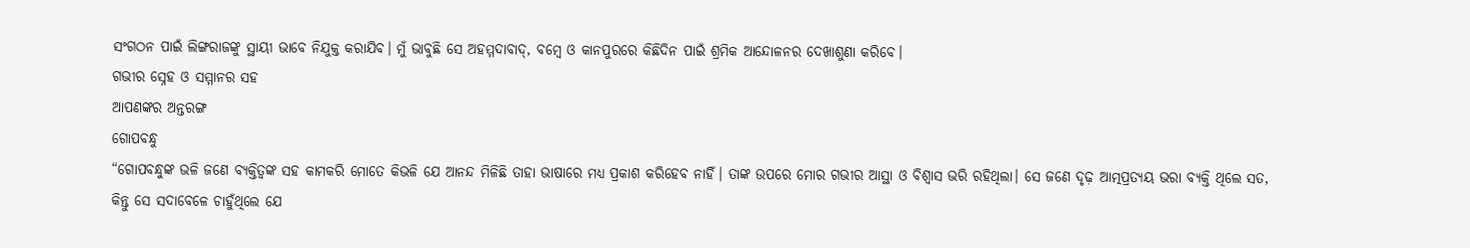ସଂଗଠନ ପାଇଁ ଲିଙ୍ଗରାଜଙ୍କୁ ସ୍ଥାୟୀ ଭାବେ ନିଯୁକ୍ତ କରାଯିବ। ମୁଁ ଭାବୁଛି ସେ ଅହମ୍ମଦାବାଦ୍‍, ବମ୍ବେ ଓ କାନପୁରରେ କିଛିଦିନ ପାଇଁ ଶ୍ରମିକ ଆନ୍ଦୋଳନର ଦେଖାଶୁଣା କରିବେ।
ଗଭୀର ସ୍ନେହ ଓ ସମ୍ମାନର ସହ
ଆପଣଙ୍କର ଅନ୍ତରଙ୍ଗ
ଗୋପବନ୍ଧୁ
“ଗୋପବନ୍ଧୁଙ୍କ ଭଳି ଜଣେ ବ୍ୟକ୍ତିତ୍ୱଙ୍କ ସହ କାମକରି ମୋତେ କିଭଳି ଯେ ଆନନ୍ଦ ମିଳିଛି ତାହା ଭାଷାରେ ମଧ୍ୟ ପ୍ରକାଶ କରିହେବ ନାହିଁ। ତାଙ୍କ ଉପରେ ମୋର ଗଭୀର ଆସ୍ଥା ଓ ବିଶ୍ୱାସ ଭରି ରହିଥିଲା। ସେ ଜଣେ ଦୃଢ଼ ଆତ୍ମପ୍ରତ୍ୟୟ ଭରା ବ୍ୟକ୍ତି ଥିଲେ ସତ, କିନ୍ତୁ ସେ ସଦାବେଳେ ଚାହୁଁଥିଲେ ଯେ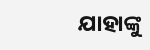ଯାହାଙ୍କୁ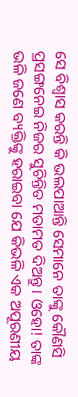ସେ ବିଶ୍ୱାସ କରନ୍ତି କି ଭଲପାଆନ୍ତି ସେମାନେ ତାଙ୍କୁ କୌଣସି ପ୍ରସଙ୍ଗନେଇ ନିଜର ସୁଚିନ୍ତିତ ମତାମତ ଦିଅନ୍ତୁ। ଓହୋ! ତାଙ୍କ ଭଳି ଜଣେ ବ୍ୟକ୍ତିଙ୍କୁ ହରାଇବା ଯେ କିଭଳି ଏକ ଅପୂରଣୀୟ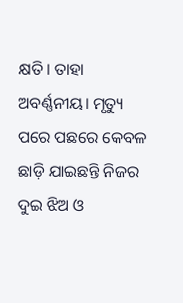କ୍ଷତି। ତାହା ଅବର୍ଣ୍ଣନୀୟ। ମୃତ୍ୟୁ ପରେ ପଛରେ କେବଳ ଛାଡ଼ି ଯାଇଛନ୍ତି ନିଜର ଦୁଇ ଝିଅ ଓ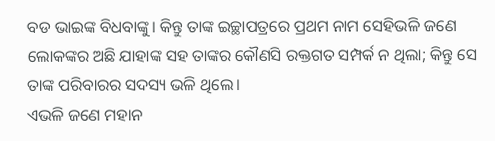ବଡ ଭାଇଙ୍କ ବିଧବାଙ୍କୁ। କିନ୍ତୁ ତାଙ୍କ ଇଚ୍ଛାପତ୍ରରେ ପ୍ରଥମ ନାମ ସେହିଭଳି ଜଣେ ଲୋକଙ୍କର ଅଛି ଯାହାଙ୍କ ସହ ତାଙ୍କର କୌଣସି ରକ୍ତଗତ ସମ୍ପର୍କ ନ ଥିଲା; କିନ୍ତୁ ସେ ତାଙ୍କ ପରିବାରର ସଦସ୍ୟ ଭଳି ଥିଲେ।
ଏଭଳି ଜଣେ ମହାନ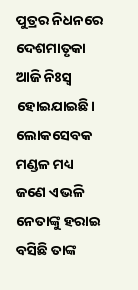ପୁତ୍ରର ନିଧନରେ ଦେଶମାତୃକା ଆଜି ନିଃସ୍ୱ ହୋଇଯାଇଛି। ଲୋକସେବକ ମଣ୍ଡଳ ମଧ୍ୟ ଜଣେ ଏଭଳି ନେତାଙ୍କୁ ହରାଇ ବସିଛି ତାଙ୍କ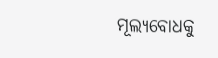ମୂଲ୍ୟବୋଧକୁ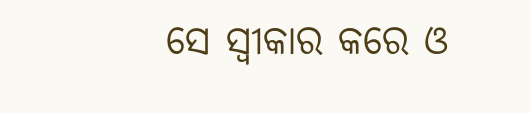ସେ ସ୍ୱୀକାର କରେ ଓ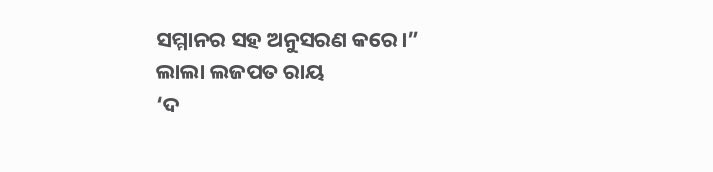ସମ୍ମାନର ସହ ଅନୁସରଣ କରେ।”
ଲାଲା ଲଜପତ ରାୟ
‘ଦ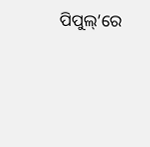ପିପୁଲ୍‍’ରେ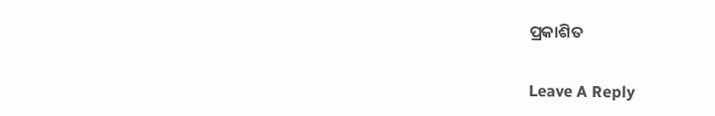ପ୍ରକାଶିତ

Leave A Reply